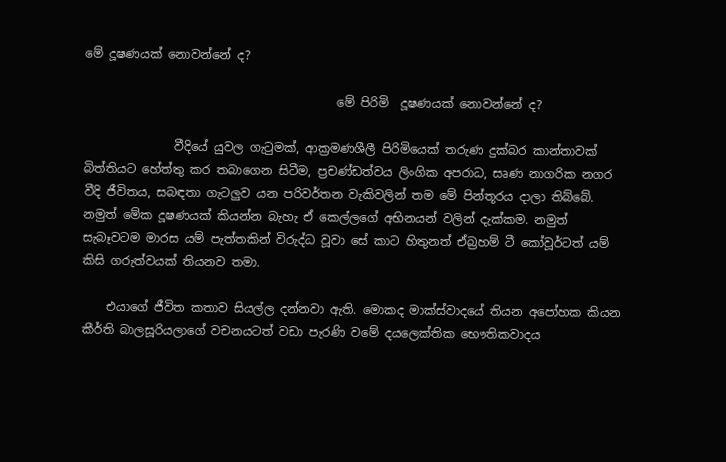මේ දූෂණයක් නොවන්නේ ද?

                                          මේ පිරිමි  දූෂණයක් නොවන්නේ ද?

               වීදියේ යුවල ගැටුමක්, ආක්‍රමණශීලී පිරිමියෙක් තරුණ දුක්බර කාන්තාවක් බිත්තියට හේත්තු කර තබාගෙන සිටීම, ප්‍රචණ්ඩත්වය ලිංගික අපරාධ, සෘණ නාගරික නගර වීදි ජීවිතය, සබඳතා ගැටලුව යන පරිවර්තන වැකිවලින් තම මේ පින්තූරය දාලා තිබ්බේ. නමුත් මේක දූෂණයක් කියන්න බැහැ ඒ කෙල්ලග‌ේ අභිනයන් වලින් දැක්කම. නමුත් සැබෑවටම මාරස යම් පැත්තකින් විරුද්ධ වූවා සේ කාට හිතුනත් ඒබ්‍රහම් ටී කෝවූර්ටත් යම් කිසි ගරුත්වයක් තියනව තමා.

    එයාගේ ජීවිත කතාව සියල්ල දන්නවා ඇති. මොකද මාක්ස්වාදයේ තියන අපෝහක කියන කීර්ති බාලසූරියලාගේ වචනයටත් වඩා පැරණි වමේ දයලෙක්තික භෞතිකවාදය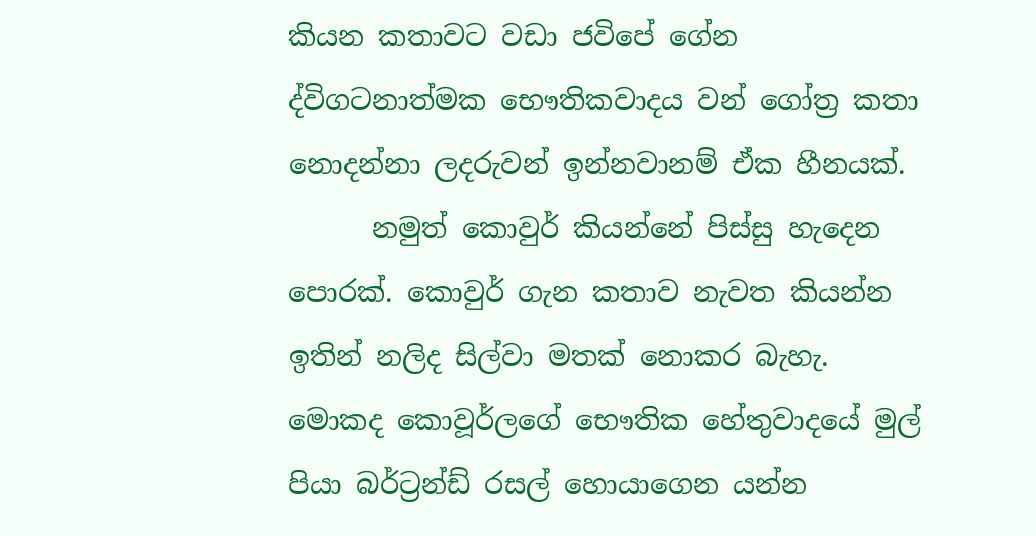කියන කතාවට වඩා ජවිපේ ගේන ද්විගටනාත්මක ‌භෞතිකවාදය වන් ගෝත්‍ර කතා නොදන්නා ලදරුවන් ඉන්නවානම් ඒක හීනයක්.
      නමුත් කොවුර් කියන්නේ පිස්සු හැදෙන පොරක්. කොවුර් ගැන කතාව නැවත කියන්න ඉතින් නලිද සිල්වා මතක් නොකර බැහැ. මොකද කොවූර්ලගේ භෞතික හේතුවාදයේ මුල් පියා බර්ට්‍රන්ඩ් රසල් හොයාගෙන යන්න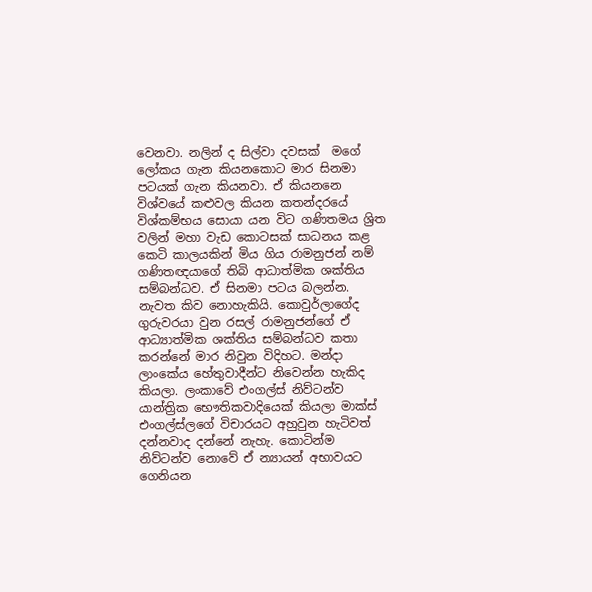වෙනවා. නලින් ද සිල්වා දවසක්  මගේ ලෝකය ගැන කියනකොට මාර සිනමා පටයක් ගැන කියනවා. ඒ කියනනෙ විශ්වයේ කළුවල කියන කතන්දරයේ විශ්කම්භය සොයා යන විට ගණිතමය ශ්‍රිත වලින් මහා වැඩ කොටසක් සාධනය කළ කෙටි කාලයකින් මිය ගිය රාමනුජන් නම් ගණිතඥයාගේ තිබි ආධාත්මික ශක්තිය සම්බන්ධව. ඒ සිනමා පටය බලන්න. නැවත කිව නොහැකියි. කොවුර්ලාගේද ගුරුවරයා වුන රසල් රාමනුජන්ගේ ඒ ආධ්‍යාත්මික ශක්තිය සම්බන්ධව කතා කරන්නේ මාර නිවුන විදිහට. මන්දා ලාංකේය හේතුවාදීන්ට නිවෙන්න හැකිද කියලා. ලංකාවේ එංගල්ස් නිව්ටන්ව යාන්ත්‍රික භෞතිකවාදියෙක් කියලා මාක්ස් එංගල්ස්ලගේ විචාරයට අහුවුන හැටිවත් දන්නවාද දන්නේ නැහැ. කොටින්ම නිව්ටන්ව නොවේ ඒ න්‍යායන් අභාවයට ගෙනියන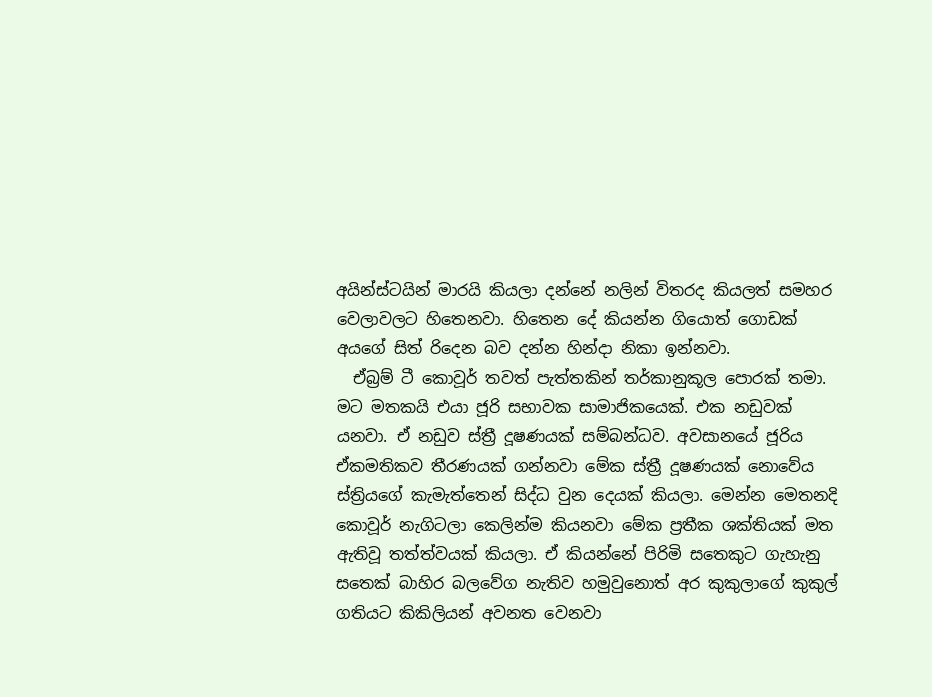අයින්ස්ටයින් මාරයි කියලා දන්නේ නලින් විතරද කියලත් සමහර වෙලාවලට හිතෙනවා. හිතෙන දේ කියන්න ගියොත් ගොඩක්  අයගේ සිත් රිදෙන බව දන්න හින්දා නිකා ඉන්නවා.
  ඒබ්‍රම් ටී කොවූර් තවත් පැත්තකින් තර්කානුකූල පොරක් තමා. මට මතකයි එයා ජූරි සභාවක සාමාජිකයෙක්. එක නඩුවක් යනවා. ඒ නඩුව ස්ත්‍රී දූෂණයක් සම්බන්ධව. අවසානයේ ජූරිය ඒකමතිකව තීරණයක් ගන්නවා මේක ස්ත්‍රී දූෂණයක් නොවේය ස්ත්‍රියගේ කැමැත්තෙන් සිද්ධ වුන දෙයක් කියලා. මෙන්න මෙතනදි කොවූර් නැගිටලා කෙලින්ම කියනවා මේක ප්‍රතීක ශක්තියක් මත ඇතිවූ තත්ත්වයක් කියලා. ඒ කියන්නේ පිරිමි සතෙකුට ගැහැනු සතෙක් බාහිර බලවේග නැතිව හමුවුනොත් අර කුකුලාගේ කුකුල් ගතියට කිකිලියන් අවනත වෙනවා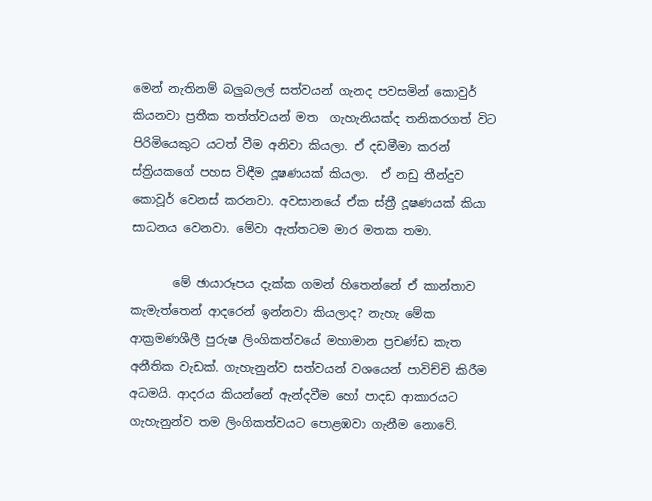මෙන් නැතිනම් බලුබලල් සත්වයන් ගැනද පවසමින් කොවුර් කියනවා ප්‍රතීක තත්ත්වයන් මත  ගැහැනියක්ද තනිකරගත් විට පිරිමියෙකුට යටත් වීම අනිවා කියලා. ඒ දඩමීමා කරන් ස්ත්‍රියකගේ පහස විඳීම දූෂණයක් කියලා.  ඒ නඩු තීන්දුව කොවූර් වෙනස් කරනවා. අවසානයේ ඒක ස්ත්‍රී දූෂණයක් කියා සාධනය වෙනවා. මේවා ඇත්තටම මාර මතක තමා.

       මේ ඡායාරූපය දැක්ක ගමන් හිතෙන්නේ ඒ කාන්තාව කැමැත්තෙන් ආදරෙන් ඉන්නවා කියලාද? නැහැ මේක ආක්‍රමණශීලී පුරුෂ ලිංගිකත්වයේ මහාමාන ප්‍රචණ්ඩ කැත අනීතික වැඩක්. ගැහැනුන්ව සත්වයන් වශයෙන් පාවිච්චි කිරීම අධමයි. ආදරය කියන්නේ ඇන්දවීම හෝ පාදඩ ආකාරයට ගැහැනුන්ව තම ලිංගිකත්වයට පොළඹවා ගැනීම නොවේ.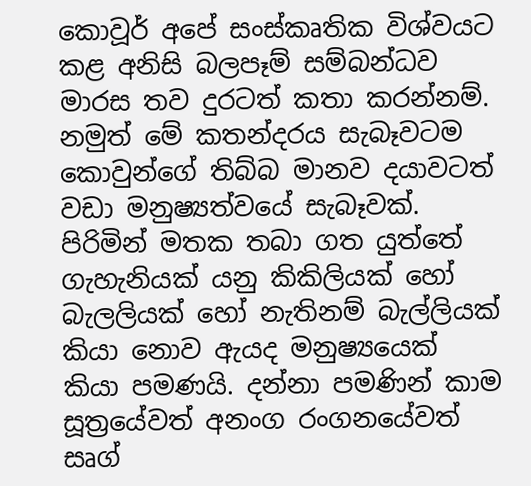කොවූර් අපේ සංස්කෘතික විශ්වයට කළ අනිසි බලපෑම් සම්බන්ධව මාරස තව දුරටත් කතා කරන්නම්. නමුත් මේ කතන්දරය සැබෑවටම කොවුන්ගේ තිබ්බ මානව දයාවටත් වඩා මනුෂ්‍යත්වයේ සැබෑවක්. පිරිමින් මතක තබා ගත යුත්තේ ගැහැනියක් යනු කිකිලියක් හෝ බැලලියක් හෝ නැතිනම් බැල්ලියක් කියා නොව ඇයද මනුෂ්‍යයෙක් කියා පමණයි. දන්නා පමණින් කාම සූත්‍රයේවත් අනංග රංගනයේවත් සෘග්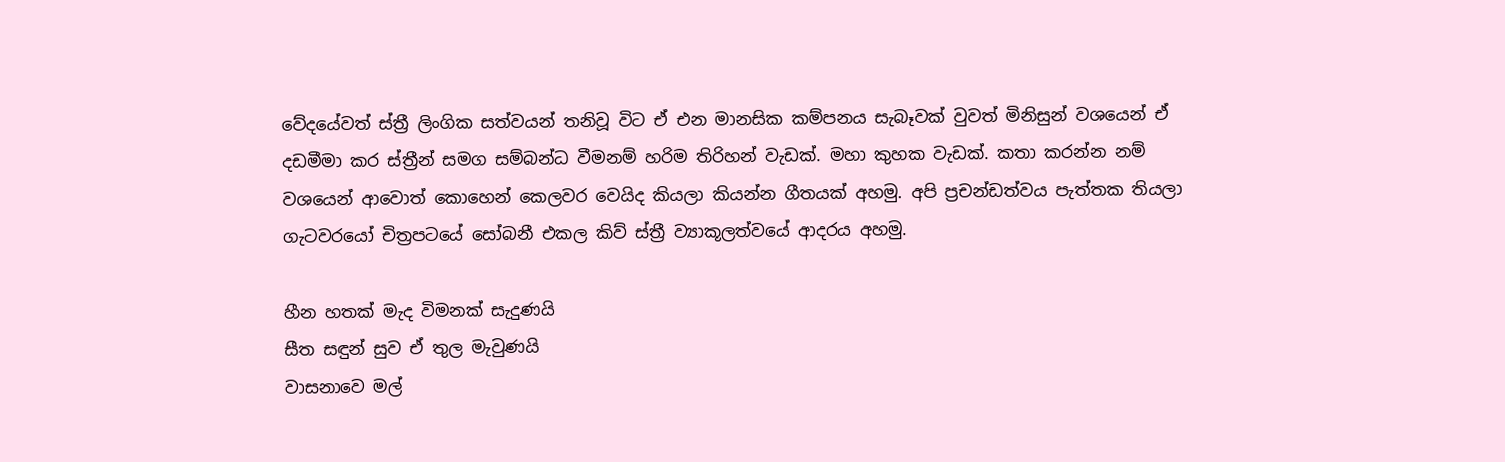වේදයේවත් ස්ත්‍රී ලිංගික සත්වයන් තනිවූ විට ඒ එන මානසික කම්පනය සැබෑවක් වුවත් මිනිසුන් වශයෙන් ඒ දඩමීමා කර ස්ත්‍රීන් සමග සම්බන්ධ වීමනම් හරිම තිරිහන් වැඩක්. මහා කුහක වැඩක්. කතා කරන්න නම් වශයෙන් ආවොත් කොහෙන් කෙලවර වෙයිද කියලා කියන්න ගීතයක් අහමු. අපි ප්‍රචන්ඩත්වය පැත්තක තියලා ගැටවරයෝ චිත්‍රපටයේ සෝබනී එකල කිව් ස්ත්‍රී ව්‍යාකූලත්වයේ ආදරය අහමු.

හීන හතක් මැද විමනක් සැදුණයි
සීත සඳුන් සුව ඒ තුල මැවුණයි
වාසනාවෙ මල්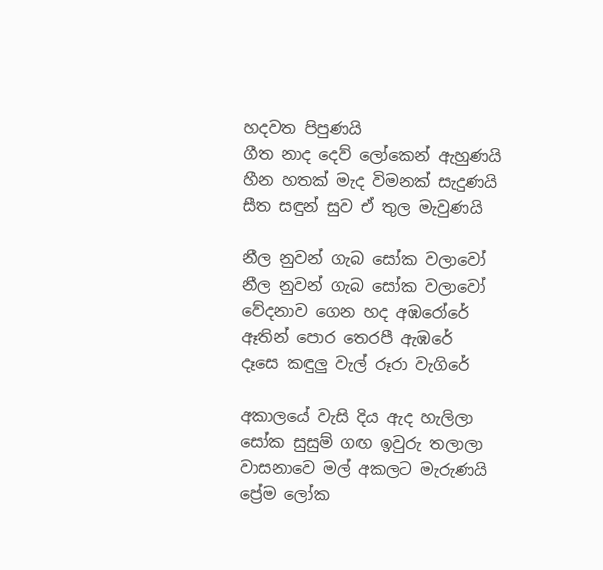හදවත පිපුණයි
ගීත නාද දෙව් ලෝකෙන් ඇහුණයි
හීන හතක් මැද විමනක් සැදුණයි
සීත සඳුන් සුව ඒ තුල මැවුණයි

නීල නුවන් ගැබ සෝක වලාවෝ
නීල නුවන් ගැබ සෝක වලාවෝ
වේදනාව ගෙන හද අඹරෝරේ
ඈතින් පොර තෙරපී ඇඹරේ
දෑසෙ කඳුලු වැල් රූරා වැගිරේ

අකාලයේ වැසි දිය ඇද හැලිලා
සෝක සුසුම් ගඟ ඉවුරු තලාලා
වාසනාවෙ මල් අකලට මැරුණයි
ප්‍රේම ලෝක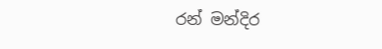රන් මන්දිර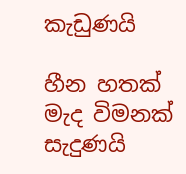කැඩුණයි

හීන හතක් මැද විමනක් සැදුණයි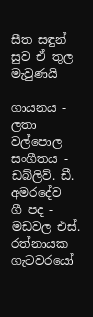සීත සඳුන් සුව ඒ තුල මැවුණයි

ගායනය - ලතා වල්පොල
සංගීතය - ඩබ්ලිව්. ඩී. අමරදේව
ගී පද - මඩවල එස්. රත්නායක
ගැටවරයෝ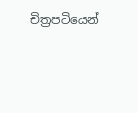චිත්‍රපටියෙන්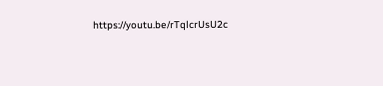https://youtu.be/rTqlcrUsU2c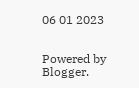06 01 2023


Powered by Blogger.